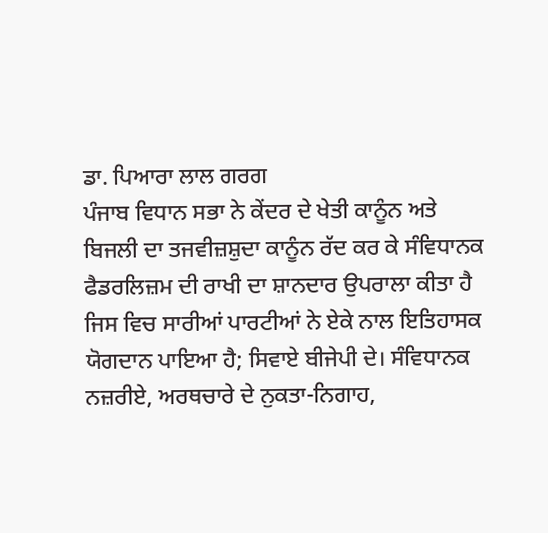ਡਾ. ਪਿਆਰਾ ਲਾਲ ਗਰਗ
ਪੰਜਾਬ ਵਿਧਾਨ ਸਭਾ ਨੇ ਕੇਂਦਰ ਦੇ ਖੇਤੀ ਕਾਨੂੰਨ ਅਤੇ ਬਿਜਲੀ ਦਾ ਤਜਵੀਜ਼ਸ਼ੁਦਾ ਕਾਨੂੰਨ ਰੱਦ ਕਰ ਕੇ ਸੰਵਿਧਾਨਕ ਫੈਡਰਲਿਜ਼ਮ ਦੀ ਰਾਖੀ ਦਾ ਸ਼ਾਨਦਾਰ ਉਪਰਾਲਾ ਕੀਤਾ ਹੈ ਜਿਸ ਵਿਚ ਸਾਰੀਆਂ ਪਾਰਟੀਆਂ ਨੇ ਏਕੇ ਨਾਲ ਇਤਿਹਾਸਕ ਯੋਗਦਾਨ ਪਾਇਆ ਹੈ; ਸਿਵਾਏ ਬੀਜੇਪੀ ਦੇ। ਸੰਵਿਧਾਨਕ ਨਜ਼ਰੀਏ, ਅਰਥਚਾਰੇ ਦੇ ਨੁਕਤਾ-ਨਿਗਾਹ,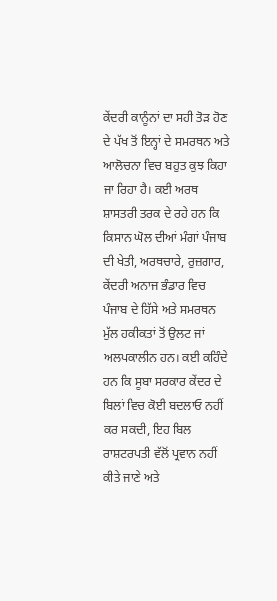ਕੇਂਦਰੀ ਕਾਨੂੰਨਾਂ ਦਾ ਸਹੀ ਤੋੜ ਹੋਣ ਦੇ ਪੱਖ ਤੋਂ ਇਨ੍ਹਾਂ ਦੇ ਸਮਰਥਨ ਅਤੇ ਆਲੋਚਨਾ ਵਿਚ ਬਹੁਤ ਕੁਝ ਕਿਹਾ ਜਾ ਰਿਹਾ ਹੈ। ਕਈ ਅਰਥ ਸ਼ਾਸਤਰੀ ਤਰਕ ਦੇ ਰਹੇ ਹਨ ਕਿ ਕਿਸਾਨ ਘੋਲ ਦੀਆਂ ਮੰਗਾਂ ਪੰਜਾਬ ਦੀ ਖੇਤੀ, ਅਰਥਚਾਰੇ, ਰੁਜ਼ਗਾਰ, ਕੇਂਦਰੀ ਅਨਾਜ ਭੰਡਾਰ ਵਿਚ ਪੰਜਾਬ ਦੇ ਹਿੱਸੇ ਅਤੇ ਸਮਰਥਨ ਮੁੱਲ ਹਕੀਕਤਾਂ ਤੋਂ ਉਲਟ ਜਾਂ ਅਲਪਕਾਲੀਨ ਹਨ। ਕਈ ਕਹਿੰਦੇ ਹਨ ਕਿ ਸੂਬਾ ਸਰਕਾਰ ਕੇਂਦਰ ਦੇ ਬਿਲਾਂ ਵਿਚ ਕੋਈ ਬਦਲਾਓ ਨਹੀਂ ਕਰ ਸਕਦੀ, ਇਹ ਬਿਲ ਰਾਸ਼ਟਰਪਤੀ ਵੱਲੋਂ ਪ੍ਰਵਾਨ ਨਹੀਂ ਕੀਤੇ ਜਾਣੇ ਅਤੇ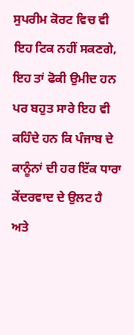ਸੁਪਰੀਮ ਕੋਰਟ ਵਿਚ ਵੀ ਇਹ ਟਿਕ ਨਹੀਂ ਸਕਣਗੇ, ਇਹ ਤਾਂ ਫੋਕੀ ਉਮੀਦ ਹਨ ਪਰ ਬਹੁਤ ਸਾਰੇ ਇਹ ਵੀ ਕਹਿੰਦੇ ਹਨ ਕਿ ਪੰਜਾਬ ਦੇ ਕਾਨੂੰਨਾਂ ਦੀ ਹਰ ਇੱਕ ਧਾਰਾ ਕੇਂਦਰਵਾਦ ਦੇ ਉਲਟ ਹੈ ਅਤੇ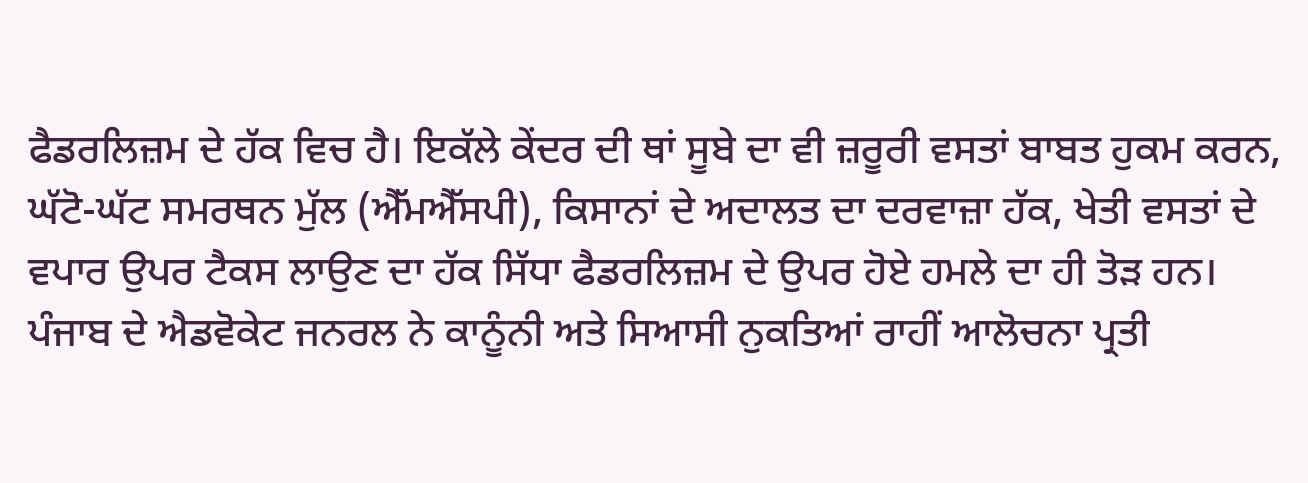ਫੈਡਰਲਿਜ਼ਮ ਦੇ ਹੱਕ ਵਿਚ ਹੈ। ਇਕੱਲੇ ਕੇਂਦਰ ਦੀ ਥਾਂ ਸੂਬੇ ਦਾ ਵੀ ਜ਼ਰੂਰੀ ਵਸਤਾਂ ਬਾਬਤ ਹੁਕਮ ਕਰਨ, ਘੱਟੋ-ਘੱਟ ਸਮਰਥਨ ਮੁੱਲ (ਐੱਮਐੱਸਪੀ), ਕਿਸਾਨਾਂ ਦੇ ਅਦਾਲਤ ਦਾ ਦਰਵਾਜ਼ਾ ਹੱਕ, ਖੇਤੀ ਵਸਤਾਂ ਦੇ ਵਪਾਰ ਉਪਰ ਟੈਕਸ ਲਾਉਣ ਦਾ ਹੱਕ ਸਿੱਧਾ ਫੈਡਰਲਿਜ਼ਮ ਦੇ ਉਪਰ ਹੋਏ ਹਮਲੇ ਦਾ ਹੀ ਤੋੜ ਹਨ। ਪੰਜਾਬ ਦੇ ਐਡਵੋਕੇਟ ਜਨਰਲ ਨੇ ਕਾਨੂੰਨੀ ਅਤੇ ਸਿਆਸੀ ਨੁਕਤਿਆਂ ਰਾਹੀਂ ਆਲੋਚਨਾ ਪ੍ਰਤੀ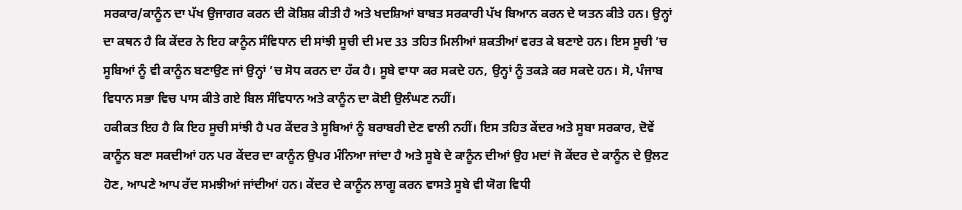ਸਰਕਾਰ/ਕਾਨੂੰਨ ਦਾ ਪੱਖ ਉਜਾਗਰ ਕਰਨ ਦੀ ਕੋਸ਼ਿਸ਼ ਕੀਤੀ ਹੈ ਅਤੇ ਖਦਸ਼ਿਆਂ ਬਾਬਤ ਸਰਕਾਰੀ ਪੱਖ ਬਿਆਨ ਕਰਨ ਦੇ ਯਤਨ ਕੀਤੇ ਹਨ। ਉਨ੍ਹਾਂ ਦਾ ਕਥਨ ਹੈ ਕਿ ਕੇਂਦਰ ਨੇ ਇਹ ਕਾਨੂੰਨ ਸੰਵਿਧਾਨ ਦੀ ਸਾਂਝੀ ਸੂਚੀ ਦੀ ਮਦ 33 ਤਹਿਤ ਮਿਲੀਆਂ ਸ਼ਕਤੀਆਂ ਵਰਤ ਕੇ ਬਣਾਏ ਹਨ। ਇਸ ਸੂਚੀ ’ਚ ਸੂਬਿਆਂ ਨੂੰ ਵੀ ਕਾਨੂੰਨ ਬਣਾਉਣ ਜਾਂ ਉਨ੍ਹਾਂ ’ਚ ਸੋਧ ਕਰਨ ਦਾ ਹੱਕ ਹੈ। ਸੂਬੇ ਵਾਧਾ ਕਰ ਸਕਦੇ ਹਨ, ਉਨ੍ਹਾਂ ਨੂੰ ਤਕੜੇ ਕਰ ਸਕਦੇ ਹਨ। ਸੋ, ਪੰਜਾਬ ਵਿਧਾਨ ਸਭਾ ਵਿਚ ਪਾਸ ਕੀਤੇ ਗਏ ਬਿਲ ਸੰਵਿਧਾਨ ਅਤੇ ਕਾਨੂੰਨ ਦਾ ਕੋਈ ਉਲੰਘਣ ਨਹੀਂ।
ਹਕੀਕਤ ਇਹ ਹੈ ਕਿ ਇਹ ਸੂਚੀ ਸਾਂਝੀ ਹੈ ਪਰ ਕੇਂਦਰ ਤੇ ਸੂਬਿਆਂ ਨੂੰ ਬਰਾਬਰੀ ਦੇਣ ਵਾਲੀ ਨਹੀਂ। ਇਸ ਤਹਿਤ ਕੇਂਦਰ ਅਤੇ ਸੂਬਾ ਸਰਕਾਰ, ਦੋਵੇਂ ਕਾਨੂੰਨ ਬਣਾ ਸਕਦੀਆਂ ਹਨ ਪਰ ਕੇਂਦਰ ਦਾ ਕਾਨੂੰਨ ਉਪਰ ਮੰਨਿਆ ਜਾਂਦਾ ਹੈ ਅਤੇ ਸੂਬੇ ਦੇ ਕਾਨੂੰਨ ਦੀਆਂ ਉਹ ਮਦਾਂ ਜੋ ਕੇਂਦਰ ਦੇ ਕਾਨੂੰਨ ਦੇ ਉਲਟ ਹੋਣ, ਆਪਣੇ ਆਪ ਰੱਦ ਸਮਝੀਆਂ ਜਾਂਦੀਆਂ ਹਨ। ਕੇਂਦਰ ਦੇ ਕਾਨੂੰਨ ਲਾਗੂ ਕਰਨ ਵਾਸਤੇ ਸੂਬੇ ਵੀ ਯੋਗ ਵਿਧੀ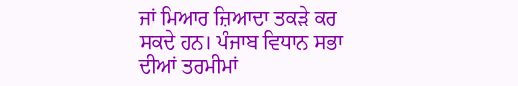ਜਾਂ ਮਿਆਰ ਜ਼ਿਆਦਾ ਤਕੜੇ ਕਰ ਸਕਦੇ ਹਨ। ਪੰਜਾਬ ਵਿਧਾਨ ਸਭਾ ਦੀਆਂ ਤਰਮੀਮਾਂ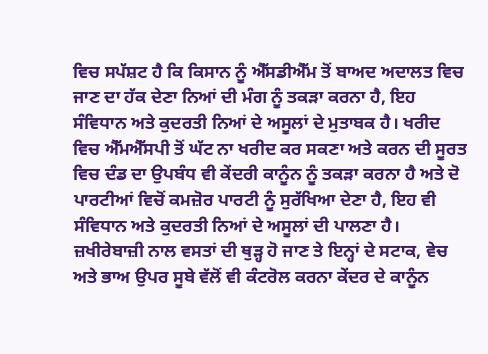ਵਿਚ ਸਪੱਸ਼ਟ ਹੈ ਕਿ ਕਿਸਾਨ ਨੂੰ ਐੱਸਡੀਐੱਮ ਤੋਂ ਬਾਅਦ ਅਦਾਲਤ ਵਿਚ ਜਾਣ ਦਾ ਹੱਕ ਦੇਣਾ ਨਿਆਂ ਦੀ ਮੰਗ ਨੂੰ ਤਕੜਾ ਕਰਨਾ ਹੈ, ਇਹ ਸੰਵਿਧਾਨ ਅਤੇ ਕੁਦਰਤੀ ਨਿਆਂ ਦੇ ਅਸੂਲਾਂ ਦੇ ਮੁਤਾਬਕ ਹੈ। ਖਰੀਦ ਵਿਚ ਐੱਮਐੱਸਪੀ ਤੋਂ ਘੱਟ ਨਾ ਖਰੀਦ ਕਰ ਸਕਣਾ ਅਤੇ ਕਰਨ ਦੀ ਸੂਰਤ ਵਿਚ ਦੰਡ ਦਾ ਉਪਬੰਧ ਵੀ ਕੇਂਦਰੀ ਕਾਨੂੰਨ ਨੂੰ ਤਕੜਾ ਕਰਨਾ ਹੈ ਅਤੇ ਦੋ ਪਾਰਟੀਆਂ ਵਿਚੋਂ ਕਮਜ਼ੋਰ ਪਾਰਟੀ ਨੂੰ ਸੁਰੱਖਿਆ ਦੇਣਾ ਹੈ, ਇਹ ਵੀ ਸੰਵਿਧਾਨ ਅਤੇ ਕੁਦਰਤੀ ਨਿਆਂ ਦੇ ਅਸੂਲਾਂ ਦੀ ਪਾਲਣਾ ਹੈ। ਜ਼ਖੀਰੇਬਾਜ਼ੀ ਨਾਲ ਵਸਤਾਂ ਦੀ ਥੁੜ੍ਹ ਹੋ ਜਾਣ ਤੇ ਇਨ੍ਹਾਂ ਦੇ ਸਟਾਕ, ਵੇਚ ਅਤੇ ਭਾਅ ਉਪਰ ਸੂਬੇ ਵੱਲੋਂ ਵੀ ਕੰਟਰੋਲ ਕਰਨਾ ਕੇਂਦਰ ਦੇ ਕਾਨੂੰਨ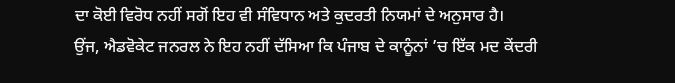ਦਾ ਕੋਈ ਵਿਰੋਧ ਨਹੀਂ ਸਗੋਂ ਇਹ ਵੀ ਸੰਵਿਧਾਨ ਅਤੇ ਕੁਦਰਤੀ ਨਿਯਮਾਂ ਦੇ ਅਨੁਸਾਰ ਹੈ।
ਉਂਜ, ਐਡਵੋਕੇਟ ਜਨਰਲ ਨੇ ਇਹ ਨਹੀਂ ਦੱਸਿਆ ਕਿ ਪੰਜਾਬ ਦੇ ਕਾਨੂੰਨਾਂ ’ਚ ਇੱਕ ਮਦ ਕੇਂਦਰੀ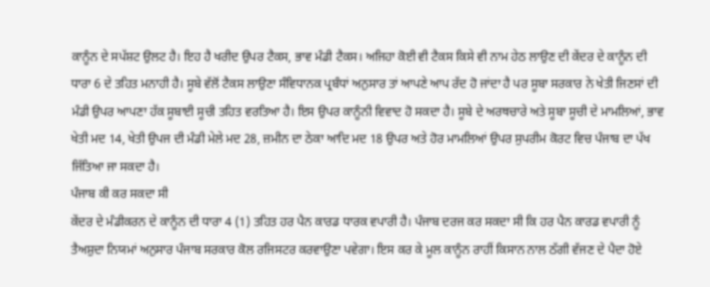ਕਾਨੂੰਨ ਦੇ ਸਪੱਸ਼ਟ ਉਲਟ ਹੈ। ਇਹ ਹੈ ਖਰੀਦ ਉਪਰ ਟੈਕਸ, ਭਾਵ ਮੰਡੀ ਟੈਕਸ। ਅਜਿਹਾ ਕੋਈ ਵੀ ਟੈਕਸ ਕਿਸੇ ਵੀ ਨਾਮ ਹੇਠ ਲਾਉਣ ਦੀ ਕੇਂਦਰ ਦੇ ਕਾਨੂੰਨ ਦੀ ਧਾਰਾ 6 ਦੇ ਤਹਿਤ ਮਨਾਹੀ ਹੈ। ਸੂਬੇ ਵੱਲੋਂ ਟੈਕਸ ਲਾਉਣਾ ਸੰਵਿਧਾਨਕ ਪ੍ਰਬੰਧਾਂ ਅਨੁਸਾਰ ਤਾਂ ਆਪਣੇ ਆਪ ਰੱਦ ਹੋ ਜਾਂਦਾ ਹੈ ਪਰ ਸੂਬਾ ਸਰਕਾਰ ਨੇ ਖੇਤੀ ਜਿਣਸਾਂ ਦੀ ਮੰਡੀ ਉਪਰ ਆਪਣਾ ਹੱਕ ਸੂਬਾਈ ਸੂਚੀ ਤਹਿਤ ਵਰਤਿਆ ਹੈ। ਇਸ ਉਪਰ ਕਾਨੂੰਨੀ ਵਿਵਾਦ ਹੋ ਸਕਦਾ ਹੈ। ਸੂਬੇ ਦੇ ਅਰਥਚਾਰੇ ਅਤੇ ਸੂਬਾ ਸੂਚੀ ਦੇ ਮਾਮਲਿਆਂ, ਭਾਵ ਖੇਤੀ ਮਦ 14, ਖੇਤੀ ਉਪਜ ਦੀ ਮੰਡੀ ਮੇਲੇ ਮਦ 28, ਜ਼ਮੀਨ ਦਾ ਠੇਕਾ ਆਦਿ ਮਦ 18 ਉਪਰ ਅਤੇ ਹੋਰ ਮਾਮਲਿਆਂ ਉਪਰ ਸੁਪਰੀਮ ਕੋਰਟ ਵਿਚ ਪੰਜਾਬ ਦਾ ਪੱਖ ਜਿੱਤਿਆ ਜਾ ਸਕਦਾ ਹੈ।
ਪੰਜਾਬ ਕੀ ਕਰ ਸਕਦਾ ਸੀ
ਕੇਂਦਰ ਦੇ ਮੰਡੀਕਰਨ ਦੇ ਕਾਨੂੰਨ ਦੀ ਧਾਰਾ 4 (1) ਤਹਿਤ ਹਰ ਪੈਨ ਕਾਰਡ ਧਾਰਕ ਵਪਾਰੀ ਹੈ। ਪੰਜਾਬ ਦਰਜ ਕਰ ਸਕਦਾ ਸੀ ਕਿ ਹਰ ਪੈਨ ਕਾਰਡ ਵਪਾਰੀ ਨੂੰ ਤੈਅਸ਼ੁਦਾ ਨਿਯਮਾਂ ਅਨੁਸਾਰ ਪੰਜਾਬ ਸਰਕਾਰ ਕੋਲ ਰਜਿਸਟਰ ਕਰਵਾਉਣਾ ਪਵੇਗਾ। ਇਸ ਕਰ ਕੇ ਮੂਲ ਕਾਨੂੰਨ ਰਾਹੀਂ ਕਿਸਾਨ ਨਾਲ ਠੱਗੀ ਵੱਜਣ ਦੇ ਪੈਦਾ ਹੋਏ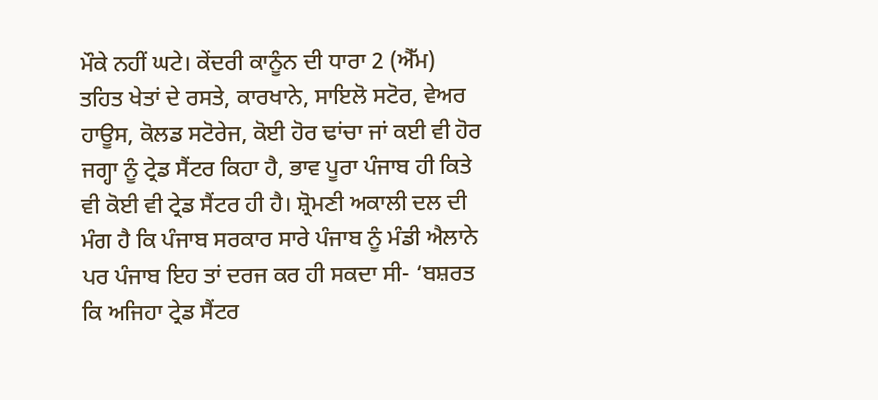ਮੌਕੇ ਨਹੀਂ ਘਟੇ। ਕੇਂਦਰੀ ਕਾਨੂੰਨ ਦੀ ਧਾਰਾ 2 (ਐੱਮ) ਤਹਿਤ ਖੇਤਾਂ ਦੇ ਰਸਤੇ, ਕਾਰਖਾਨੇ, ਸਾਇਲੋ ਸਟੋਰ, ਵੇਅਰ ਹਾਊਸ, ਕੋਲਡ ਸਟੋਰੇਜ, ਕੋਈ ਹੋਰ ਢਾਂਚਾ ਜਾਂ ਕਈ ਵੀ ਹੋਰ ਜਗ੍ਹਾ ਨੂੰ ਟ੍ਰੇਡ ਸੈਂਟਰ ਕਿਹਾ ਹੈ, ਭਾਵ ਪੂਰਾ ਪੰਜਾਬ ਹੀ ਕਿਤੇ ਵੀ ਕੋਈ ਵੀ ਟ੍ਰੇਡ ਸੈਂਟਰ ਹੀ ਹੈ। ਸ਼੍ਰੋਮਣੀ ਅਕਾਲੀ ਦਲ ਦੀ ਮੰਗ ਹੈ ਕਿ ਪੰਜਾਬ ਸਰਕਾਰ ਸਾਰੇ ਪੰਜਾਬ ਨੂੰ ਮੰਡੀ ਐਲਾਨੇ ਪਰ ਪੰਜਾਬ ਇਹ ਤਾਂ ਦਰਜ ਕਰ ਹੀ ਸਕਦਾ ਸੀ- ‘ਬਸ਼ਰਤ ਕਿ ਅਜਿਹਾ ਟ੍ਰੇਡ ਸੈਂਟਰ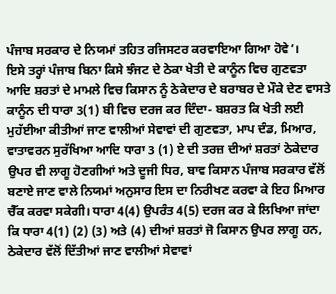ਪੰਜਾਬ ਸਰਕਾਰ ਦੇ ਨਿਯਮਾਂ ਤਹਿਤ ਰਜਿਸਟਰ ਕਰਵਾਇਆ ਗਿਆ ਹੋਵੇ’।
ਇਸੇ ਤਰ੍ਹਾਂ ਪੰਜਾਬ ਬਿਨਾ ਕਿਸੇ ਝੰਜਟ ਦੇ ਠੇਕਾ ਖੇਤੀ ਦੇ ਕਾਨੂੰਨ ਵਿਚ ਗੁਣਵਤਾ ਆਦਿ ਸ਼ਰਤਾਂ ਦੇ ਮਾਮਲੇ ਵਿਚ ਕਿਸਾਨ ਨੂੰ ਠੇਕੇਦਾਰ ਦੇ ਬਰਾਬਰ ਦੇ ਮੌਕੇ ਦੇਣ ਵਾਸਤੇ ਕਾਨੂੰਨ ਦੀ ਧਾਰਾ 3(1) ਬੀ ਵਿਚ ਦਰਜ ਕਰ ਦਿੰਦਾ- ਬਸ਼ਰਤ ਕਿ ਖੇਤੀ ਲਈ ਮੁਹੱਈਆ ਕੀਤੀਆਂ ਜਾਣ ਵਾਲੀਆਂ ਸੇਵਾਵਾਂ ਦੀ ਗੁਣਵਤਾ, ਮਾਪ ਦੰਡ, ਮਿਆਰ, ਵਾਤਾਵਰਨ ਸੁਰੱਖਿਆ ਆਦਿ ਧਾਰਾ 3 (1) ਏ ਦੀ ਤਰਜ਼ ਦੀਆਂ ਸ਼ਰਤਾਂ ਠੇਕੇਦਾਰ ਉਪਰ ਵੀ ਲਾਗੂ ਹੋਣਗੀਆਂ ਅਤੇ ਦੂਜੀ ਧਿਰ, ਬਾਵ ਕਿਸਾਨ ਪੰਜਾਬ ਸਰਕਾਰ ਵੱਲੋਂ ਬਣਾਏ ਜਾਣ ਵਾਲੇ ਨਿਯਮਾਂ ਅਨੁਸਾਰ ਇਸ ਦਾ ਨਿਰੀਖਣ ਕਰਵਾ ਕੇ ਇਹ ਮਿਆਰ ਚੈੱਕ ਕਰਵਾ ਸਕੇਗੀ। ਧਾਰਾ 4(4) ਉਪਰੰਤ 4(5) ਦਰਜ ਕਰ ਕੇ ਲਿਖਿਆ ਜਾਂਦਾ ਕਿ ਧਾਰਾ 4(1) (2) (3) ਅਤੇ (4) ਦੀਆਂ ਸ਼ਰਤਾਂ ਜੋ ਕਿਸਾਨ ਉਪਰ ਲਾਗੂ ਹਨ, ਠੇਕੇਦਾਰ ਵੱਲੋਂ ਦਿੱਤੀਆਂ ਜਾਣ ਵਾਲੀਆਂ ਸੇਵਾਵਾਂ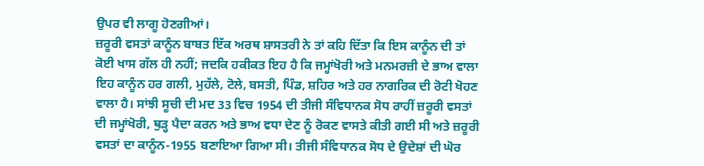ਉਪਰ ਵੀ ਲਾਗੂ ਹੋਣਗੀਆਂ।
ਜ਼ਰੂਰੀ ਵਸਤਾਂ ਕਾਨੂੰਨ ਬਾਬਤ ਇੱਕ ਅਰਥ ਸ਼ਾਸਤਰੀ ਨੇ ਤਾਂ ਕਹਿ ਦਿੱਤਾ ਕਿ ਇਸ ਕਾਨੂੰਨ ਦੀ ਤਾਂ ਕੋਈ ਖਾਸ ਗੱਲ ਹੀ ਨਹੀਂ; ਜਦਕਿ ਹਕੀਕਤ ਇਹ ਹੈ ਕਿ ਜਮ੍ਹਾਂਖੋਰੀ ਅਤੇ ਮਨਮਰਜ਼ੀ ਦੇ ਭਾਅ ਵਾਲਾ ਇਹ ਕਾਨੂੰਨ ਹਰ ਗਲੀ, ਮੁਹੱਲੇ, ਟੋਲੇ, ਬਸਤੀ, ਪਿੰਡ, ਸ਼ਹਿਰ ਅਤੇ ਹਰ ਨਾਗਰਿਕ ਦੀ ਰੋਟੀ ਖੋਹਣ ਵਾਲਾ ਹੈ। ਸਾਂਝੀ ਸੂਚੀ ਦੀ ਮਦ 33 ਵਿਚ 1954 ਦੀ ਤੀਜੀ ਸੰਵਿਧਾਨਕ ਸੋਧ ਰਾਹੀਂ ਜ਼ਰੂਰੀ ਵਸਤਾਂ ਦੀ ਜਮ੍ਹਾਂਖੋਰੀ, ਥੁੜ੍ਹ ਪੈਦਾ ਕਰਨ ਅਤੇ ਭਾਅ ਵਧਾ ਦੇਣ ਨੂੰ ਰੋਕਣ ਵਾਸਤੇ ਕੀਤੀ ਗਈ ਸੀ ਅਤੇ ਜ਼ਰੂਰੀ ਵਸਤਾਂ ਦਾ ਕਾਨੂੰਨ-1955 ਬਣਾਇਆ ਗਿਆ ਸੀ। ਤੀਜੀ ਸੰਵਿਧਾਨਕ ਸੋਧ ਦੇ ਉਦੇਸ਼ਾਂ ਦੀ ਘੋਰ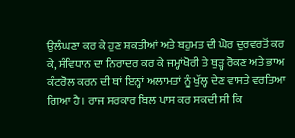ਉਲੰਘਣਾ ਕਰ ਕੇ ਹੁਣ ਸ਼ਕਤੀਆਂ ਅਤੇ ਬਹੁਮਤ ਦੀ ਘੋਰ ਦੁਰਵਰਤੋਂ ਕਰ ਕੇ, ਸੰਵਿਧਾਨ ਦਾ ਨਿਰਾਦਰ ਕਰ ਕੇ ਜਮ੍ਹਾਂਖੋਰੀ ਤੇ ਥੁੜ੍ਹ ਰੋਕਣ ਅਤੇ ਭਾਅ ਕੰਟਰੋਲ ਕਰਨ ਦੀ ਥਾਂ ਇਨ੍ਹਾਂ ਅਲਾਮਤਾਂ ਨੂੰ ਖੁੱਲ੍ਹ ਦੇਣ ਵਾਸਤੇ ਵਰਤਿਆ ਗਿਆ ਹੈ। ਰਾਜ ਸਰਕਾਰ ਬਿਲ ਪਾਸ ਕਰ ਸਕਦੀ ਸੀ ਕਿ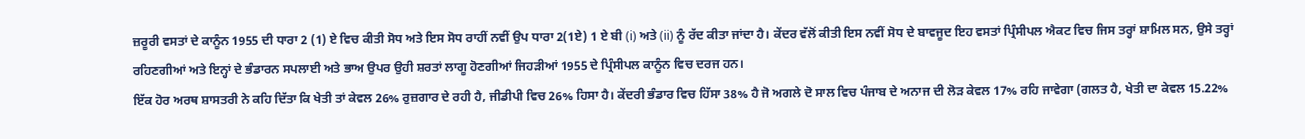ਜ਼ਰੂਰੀ ਵਸਤਾਂ ਦੇ ਕਾਨੂੰਨ 1955 ਦੀ ਧਾਰਾ 2 (1) ਏ ਵਿਚ ਕੀਤੀ ਸੋਧ ਅਤੇ ਇਸ ਸੋਧ ਰਾਹੀਂ ਨਵੀਂ ਉਪ ਧਾਰਾ 2(1ਏ) 1 ਏ ਬੀ (i) ਅਤੇ (ii) ਨੂੰ ਰੱਦ ਕੀਤਾ ਜਾਂਦਾ ਹੈ। ਕੇਂਦਰ ਵੱਲੋਂ ਕੀਤੀ ਇਸ ਨਵੀਂ ਸੋਧ ਦੇ ਬਾਵਜੂਦ ਇਹ ਵਸਤਾਂ ਪ੍ਰਿੰਸੀਪਲ ਐਕਟ ਵਿਚ ਜਿਸ ਤਰ੍ਹਾਂ ਸ਼ਾਮਿਲ ਸਨ, ਉਸੇ ਤਰ੍ਹਾਂ ਰਹਿਣਗੀਆਂ ਅਤੇ ਇਨ੍ਹਾਂ ਦੇ ਭੰਡਾਰਨ ਸਪਲਾਈ ਅਤੇ ਭਾਅ ਉਪਰ ਉਹੀ ਸ਼ਰਤਾਂ ਲਾਗੂ ਹੋਣਗੀਆਂ ਜਿਹੜੀਆਂ 1955 ਦੇ ਪ੍ਰਿੰਸੀਪਲ ਕਾਨੂੰਨ ਵਿਚ ਦਰਜ ਹਨ।
ਇੱਕ ਹੋਰ ਅਰਥ ਸ਼ਾਸਤਰੀ ਨੇ ਕਹਿ ਦਿੱਤਾ ਕਿ ਖੇਤੀ ਤਾਂ ਕੇਵਲ 26% ਰੁਜ਼ਗਾਰ ਦੇ ਰਹੀ ਹੈ, ਜੀਡੀਪੀ ਵਿਚ 26% ਹਿਸਾ ਹੈ। ਕੇਂਦਰੀ ਭੰਡਾਰ ਵਿਚ ਹਿੱਸਾ 38% ਹੈ ਜੋ ਅਗਲੇ ਦੋ ਸਾਲ ਵਿਚ ਪੰਜਾਬ ਦੇ ਅਨਾਜ ਦੀ ਲੋੜ ਕੇਵਲ 17% ਰਹਿ ਜਾਵੇਗਾ (ਗਲਤ ਹੈ, ਖੇਤੀ ਦਾ ਕੇਵਲ 15.22%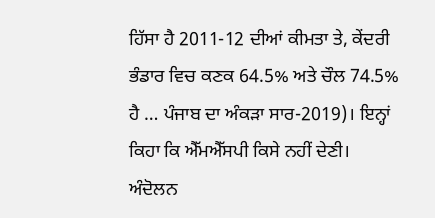ਹਿੱਸਾ ਹੈ 2011-12 ਦੀਆਂ ਕੀਮਤਾ ਤੇ, ਕੇਂਦਰੀ ਭੰਡਾਰ ਵਿਚ ਕਣਕ 64.5% ਅਤੇ ਚੌਲ 74.5% ਹੈ … ਪੰਜਾਬ ਦਾ ਅੰਕੜਾ ਸਾਰ-2019)। ਇਨ੍ਹਾਂ ਕਿਹਾ ਕਿ ਐੱਮਐੱਸਪੀ ਕਿਸੇ ਨਹੀਂ ਦੇਣੀ। ਅੰਦੋਲਨ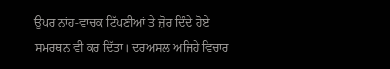ਉਪਰ ਨਾਂਹ-ਵਾਚਕ ਟਿੱਪਣੀਆਂ ਤੇ ਜ਼ੋਰ ਦਿੰਦੇ ਹੋਏ ਸਮਰਥਨ ਵੀ ਕਰ ਦਿੱਤਾ। ਦਰਅਸਲ ਅਜਿਹੇ ਵਿਚਾਰ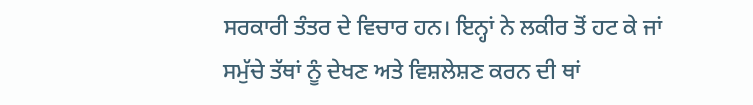ਸਰਕਾਰੀ ਤੰਤਰ ਦੇ ਵਿਚਾਰ ਹਨ। ਇਨ੍ਹਾਂ ਨੇ ਲਕੀਰ ਤੋਂ ਹਟ ਕੇ ਜਾਂ ਸਮੁੱਚੇ ਤੱਥਾਂ ਨੂੰ ਦੇਖਣ ਅਤੇ ਵਿਸ਼ਲੇਸ਼ਣ ਕਰਨ ਦੀ ਥਾਂ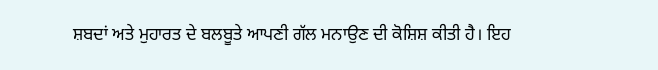ਸ਼ਬਦਾਂ ਅਤੇ ਮੁਹਾਰਤ ਦੇ ਬਲਬੂਤੇ ਆਪਣੀ ਗੱਲ ਮਨਾਉਣ ਦੀ ਕੋਸ਼ਿਸ਼ ਕੀਤੀ ਹੈ। ਇਹ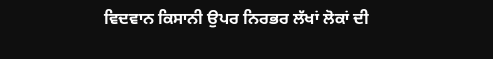ਵਿਦਵਾਨ ਕਿਸਾਨੀ ਉਪਰ ਨਿਰਭਰ ਲੱਖਾਂ ਲੋਕਾਂ ਦੀ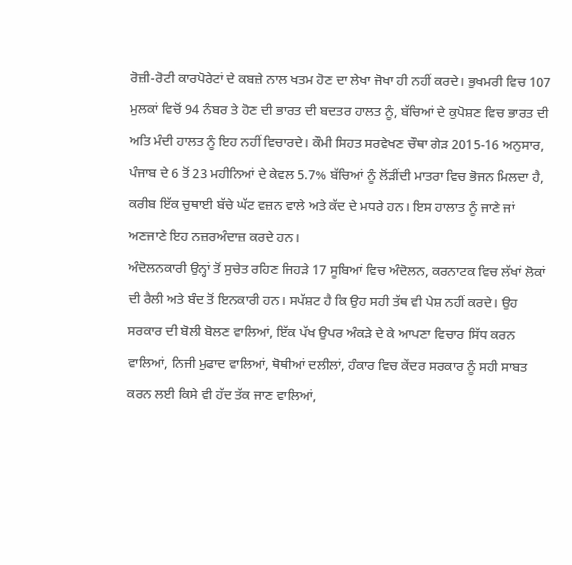ਰੋਜ਼ੀ-ਰੋਟੀ ਕਾਰਪੋਰੇਟਾਂ ਦੇ ਕਬਜ਼ੇ ਨਾਲ ਖਤਮ ਹੋਣ ਦਾ ਲੇਖਾ ਜੋਖਾ ਹੀ ਨਹੀਂ ਕਰਦੇ। ਭੁਖਮਰੀ ਵਿਚ 107 ਮੁਲਕਾਂ ਵਿਚੋਂ 94 ਨੰਬਰ ਤੇ ਹੋਣ ਦੀ ਭਾਰਤ ਦੀ ਬਦਤਰ ਹਾਲਤ ਨੂੰ, ਬੱਚਿਆਂ ਦੇ ਕੁਪੋਸ਼ਣ ਵਿਚ ਭਾਰਤ ਦੀ ਅਤਿ ਮੰਦੀ ਹਾਲਤ ਨੂੰ ਇਹ ਨਹੀਂ ਵਿਚਾਰਦੇ। ਕੌਮੀ ਸਿਹਤ ਸਰਵੇਖਣ ਚੌਥਾ ਗੇੜ 2015-16 ਅਨੁਸਾਰ, ਪੰਜਾਬ ਦੇ 6 ਤੋਂ 23 ਮਹੀਨਿਆਂ ਦੇ ਕੇਵਲ 5.7% ਬੱਚਿਆਂ ਨੂੰ ਲੋਂੜੀਂਦੀ ਮਾਤਰਾ ਵਿਚ ਭੋਜਨ ਮਿਲਦਾ ਹੈ, ਕਰੀਬ ਇੱਕ ਚੁਥਾਈ ਬੱਚੇ ਘੱਟ ਵਜ਼ਨ ਵਾਲੇ ਅਤੇ ਕੱਦ ਦੇ ਮਧਰੇ ਹਨ। ਇਸ ਹਾਲਾਤ ਨੂੰ ਜਾਣੇ ਜਾਂ ਅਣਜਾਣੇ ਇਹ ਨਜ਼ਰਅੰਦਾਜ਼ ਕਰਦੇ ਹਨ।
ਅੰਦੋਲਨਕਾਰੀ ਉਨ੍ਹਾਂ ਤੋਂ ਸੁਚੇਤ ਰਹਿਣ ਜਿਹੜੇ 17 ਸੂਬਿਆਂ ਵਿਚ ਅੰਦੋਲਨ, ਕਰਨਾਟਕ ਵਿਚ ਲੱਖਾਂ ਲੋਕਾਂ ਦੀ ਰੈਲੀ ਅਤੇ ਬੰਦ ਤੋਂ ਇਨਕਾਰੀ ਹਨ। ਸਪੱਸ਼ਟ ਹੈ ਕਿ ਉਹ ਸਹੀ ਤੱਥ ਵੀ ਪੇਸ਼ ਨਹੀਂ ਕਰਦੇ। ਉਹ ਸਰਕਾਰ ਦੀ ਬੋਲੀ ਬੋਲਣ ਵਾਲਿਆਂ, ਇੱਕ ਪੱਖ ਉਪਰ ਅੰਕੜੇ ਦੇ ਕੇ ਆਪਣਾ ਵਿਚਾਰ ਸਿੱਧ ਕਰਨ ਵਾਲਿਆਂ, ਨਿਜੀ ਮੁਫਾਦ ਵਾਲਿਆਂ, ਥੋਥੀਆਂ ਦਲੀਲਾਂ, ਹੰਕਾਰ ਵਿਚ ਕੇਂਦਰ ਸਰਕਾਰ ਨੂੰ ਸਹੀ ਸਾਬਤ ਕਰਨ ਲਈ ਕਿਸੇ ਵੀ ਹੱਦ ਤੱਕ ਜਾਣ ਵਾਲਿਆਂ,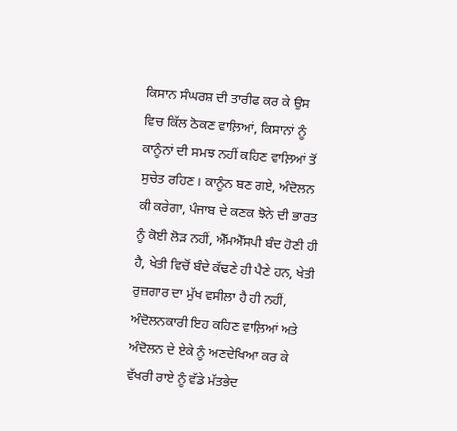ਕਿਸਾਨ ਸੰਘਰਸ਼ ਦੀ ਤਾਰੀਫ ਕਰ ਕੇ ਉਸ ਵਿਚ ਕਿੱਲ ਠੋਕਣ ਵਾਲ਼ਿਆਂ, ਕਿਸਾਨਾਂ ਨੂੰ ਕਾਨੂੰਨਾਂ ਦੀ ਸਮਝ ਨਹੀਂ ਕਹਿਣ ਵਾਲ਼ਿਆਂ ਤੋਂ ਸੁਚੇਤ ਰਹਿਣ। ਕਾਨੂੰਨ ਬਣ ਗਏ, ਅੰਦੋਲਨ ਕੀ ਕਰੇਗਾ, ਪੰਜਾਬ ਦੇ ਕਣਕ ਝੋਨੇ ਦੀ ਭਾਰਤ ਨੂੰ ਕੋਈ ਲੋੜ ਨਹੀਂ, ਐੱਮਐੱਸਪੀ ਬੰਦ ਹੋਣੀ ਹੀ ਹੈ, ਖੇਤੀ ਵਿਚੋਂ ਬੰਦੇ ਕੱਢਣੇ ਹੀ ਪੈਣੇ ਹਨ, ਖੇਤੀ ਰੁਜ਼ਗਾਰ ਦਾ ਮੁੱਖ ਵਸੀਲਾ ਹੈ ਹੀ ਨਹੀਂ, ਅੰਦੋਲਨਕਾਰੀ ਇਹ ਕਹਿਣ ਵਾਲ਼ਿਆਂ ਅਤੇ ਅੰਦੋਲਨ ਦੇ ਏਕੇ ਨੂੰ ਅਣਦੇਖਿਆ ਕਰ ਕੇ ਵੱਖਰੀ ਰਾਏ ਨੂੰ ਵੱਡੇ ਮੱਤਭੇਦ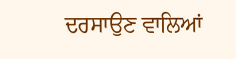ਦਰਸਾਉਣ ਵਾਲਿਆਂ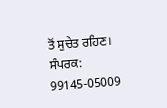ਤੋਂ ਸੁਚੇਤ ਰਹਿਣ।
ਸੰਪਰਕ: 99145-05009